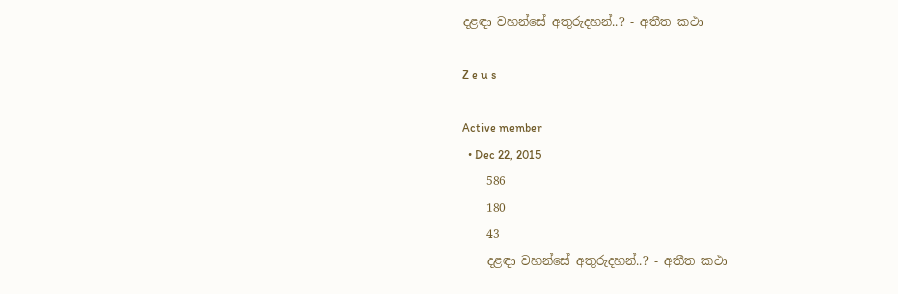දළඳා වහන්සේ අතුරුදහන්..? - අතීත කථා

Z e u s

Active member
  • Dec 22, 2015
    586
    180
    43
    දළඳා වහන්සේ අතුරුදහන්..? - අතීත කථා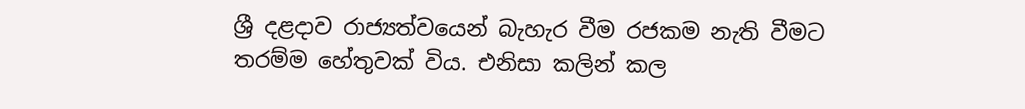ශ්‍රී දළදාව රාජ්‍යත්වයෙන් බැහැර වීම රජකම නැති වීමට තරම්ම හේතුවක් විය. එනිසා කලින් කල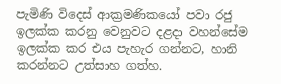පැමිණි විදෙස් ආක්‍රමණිකයෝ පවා රජු ඉලක්ක කරනු වෙනුවට දළදා වහන්සේම ඉලක්ක කර එය පැහැර ගන්නට, හානි කරන්නට උත්සාහ ගත්හ.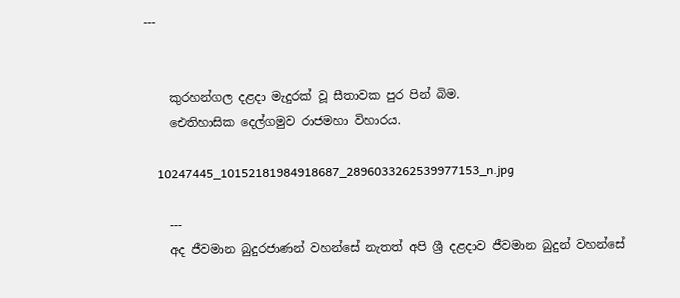---


    කුරහන්ගල දළදා මැදුරක් වූ සීතාවක පුර පින් බිම.
    ඓතිහාසික දෙල්ගමුව රාජමහා විහාරය.

    10247445_10152181984918687_2896033262539977153_n.jpg

    ---
    අද ජීවමාන බුදුරජාණන් වහන්සේ නැතත් අපි ශ්‍රී දළදාව ජීවමාන බුදුන් වහන්සේ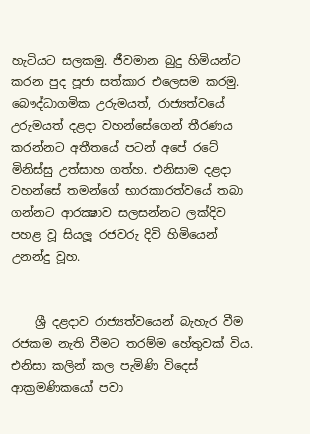හැටියට සලකමු. ජීවමාන බුදු හිමියන්ට කරන පුද පූජා සත්කාර එලෙසම කරමු. බෞද්ධාගමික උරුමයත්, රාජ්‍යත්වයේ උරුමයත් දළදා වහන්සේගෙන් තීරණය කරන්නට අතීතයේ පටන් අපේ රටේ මිනිස්සු උත්සාහ ගත්හ. එනිසාම දළදා වහන්සේ තමන්ගේ භාරකාරත්වයේ තබා ගන්නට ආරක්‍ෂාව සලසන්නට ලක්දිව පහළ වූ සියලූ රජවරු දිවි හිමියෙන් උනන්දු වූහ.


    ශ්‍රී දළදාව රාජ්‍යත්වයෙන් බැහැර වීම රජකම නැති වීමට තරම්ම හේතුවක් විය. එනිසා කලින් කල පැමිණි විදෙස් ආක්‍රමණිකයෝ පවා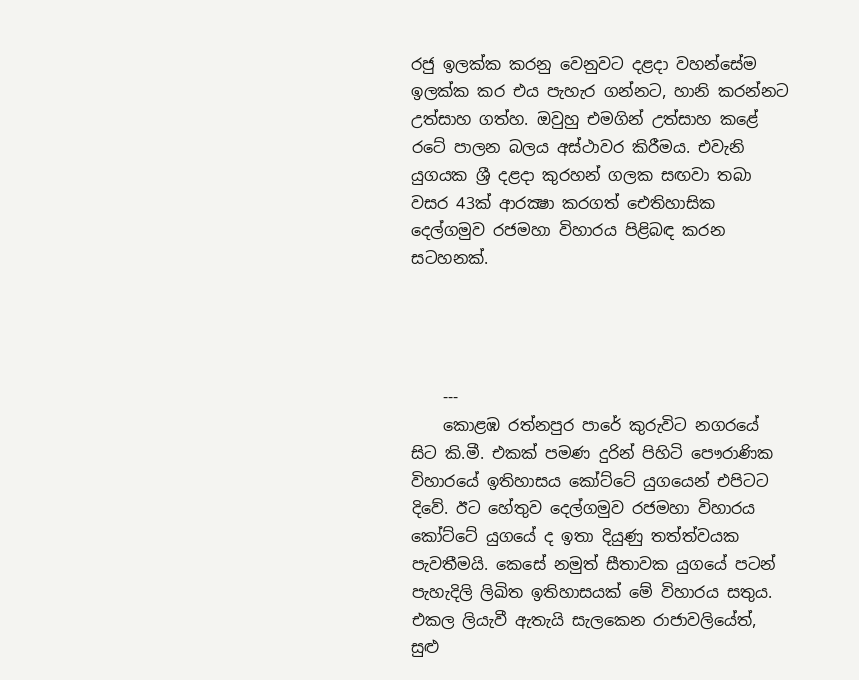රජු ඉලක්ක කරනු වෙනුවට දළදා වහන්සේම ඉලක්ක කර එය පැහැර ගන්නට, හානි කරන්නට උත්සාහ ගත්හ. ඔවුහු එමගින් උත්සාහ කළේ රටේ පාලන බලය අස්ථාවර කිරීමය. එවැනි යුගයක ශ්‍රී දළදා කුරහන් ගලක සඟවා තබා වසර 43ක් ආරක්‍ෂා කරගත් ඓතිහාසික දෙල්ගමුව රජමහා විහාරය පිළිබඳ කරන සටහනක්.




    ---
    කොළඹ රත්නපුර පාරේ කුරුවිට නගරයේ සිට කි.මී. එකක් පමණ දුරින් පිහිටි පෞරාණික විහාරයේ ඉතිහාසය කෝට්ටේ යුගයෙන් එපිටට දිවේ. ඊට හේතුව දෙල්ගමුව රජමහා විහාරය කෝට්ටේ යුගයේ ද ඉතා දියුණු තත්ත්වයක පැවතීමයි. කෙසේ නමුත් සීතාවක යුගයේ පටන් පැහැදිලි ලිඛිත ඉතිහාසයක් මේ විහාරය සතුය. එකල ලියැවී ඇතැයි සැලකෙන රාජාවලියේත්, සුළු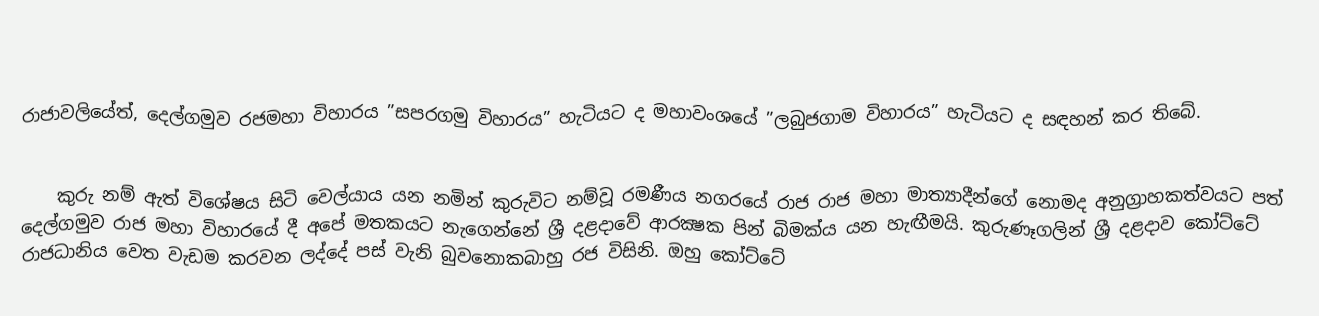රාජාවලියේත්, දෙල්ගමුව රජමහා විහාරය ”සපරගමු විහාරය” හැටියට ද මහාවංශයේ ”ලබුජගාම විහාරය” හැටියට ද සඳහන් කර තිබේ.


    කුරු නම් ඇත් විශේෂය සිටි වෙල්යාය යන නමින් කුරුවිට නම්වූ රමණීය නගරයේ රාජ රාජ මහා මාත්‍යාදීන්ගේ නොමද අනුග්‍රාහකත්වයට පත් දෙල්ගමුව රාජ මහා විහාරයේ දී අපේ මතකයට නැගෙන්නේ ශ්‍රී දළදාවේ ආරක්‍ෂක පින් බිමක්ය යන හැඟීමයි. කුරුණෑගලින් ශ්‍රී දළදාව කෝට්ටේ රාජධානිය වෙත වැඩම කරවන ලද්දේ පස් වැනි බුවනොකබාහු රජ විසිනි. ඔහු කෝට්ටේ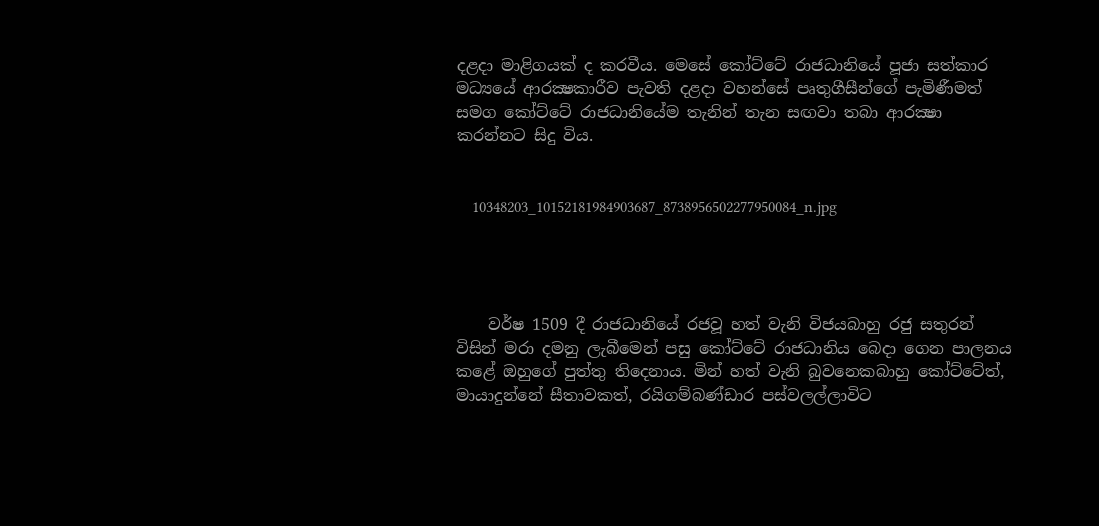දළදා මාළිගයක් ද කරවීය. මෙසේ කෝට්ටේ රාජධානියේ පූජා සත්කාර මධ්‍යයේ ආරක්‍ෂකාරීව පැවති දළදා වහන්සේ පෘතුගීසීන්ගේ පැමිණීමත් සමග කෝට්ටේ රාජධානියේම තැනින් තැන සඟවා තබා ආරක්‍ෂා කරන්නට සිදු විය.


    10348203_10152181984903687_8738956502277950084_n.jpg




    වර්ෂ 1509 දී රාජධානියේ රජවූ හත් වැනි විජයබාහු රජු සතුරන් විසින් මරා දමනු ලැබීමෙන් පසු කෝට්ටේ රාජධානිය බෙදා ගෙන පාලනය කළේ ඔහුගේ පුත්තු තිදෙනාය. මින් හත් වැනි බුවනෙකබාහු කෝට්ටේත්, මායාදුන්නේ සීතාවකත්, රයිගම්බණ්ඩාර පස්වලල්ලාවිට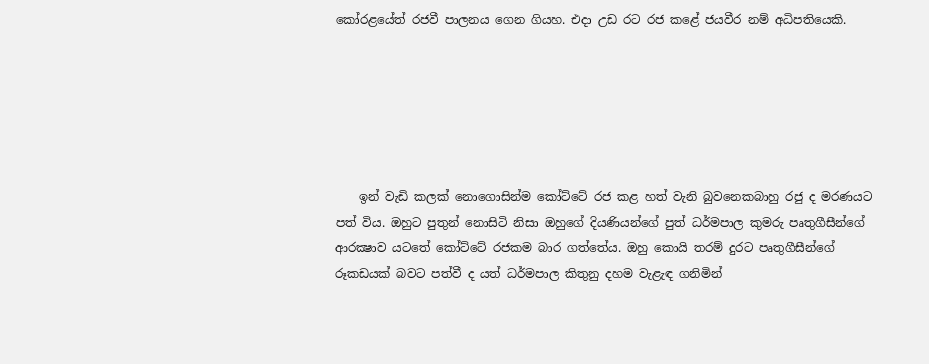කෝරළයේත් රජවී පාලනය ගෙන ගියහ. එදා උඩ රට රජ කළේ ජයවීර නම් අධිපතියෙකි.






    ඉන් වැඩි කලක් නොගොසින්ම කෝට්ටේ රජ කළ හත් වැනි බුවනෙකබාහු රජු ද මරණයට පත් විය. ඔහුට පුතුන් නොසිටි නිසා ඔහුගේ දියණියන්ගේ පුත් ධර්මපාල කුමරු පෘතුගීසීන්ගේ ආරක්‍ෂාව යටතේ කෝට්ටේ රජකම බාර ගත්තේය. ඔහු කොයි තරම් දුරට පෘතුගීසීන්ගේ රූකඩයක් බවට පත්වී ද යත් ධර්මපාල කිතුනු දහම වැළැඳ ගනිමින්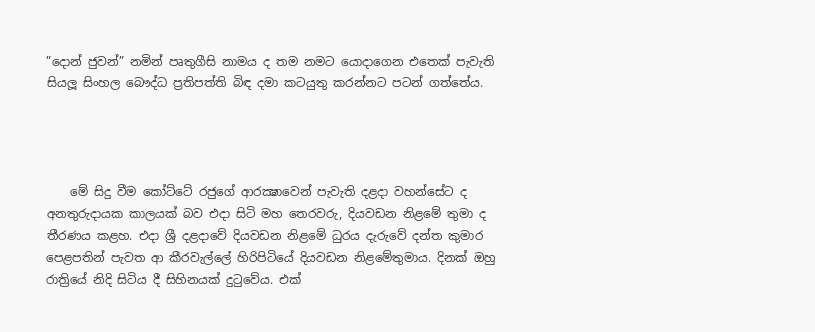”දොන් ජුවන්” නමින් පෘතුගීසි නාමය ද තම නමට යොදාගෙන එතෙක් පැවැති සියලූ සිංහල බෞද්ධ ප්‍රතිපත්ති බිඳ දමා කටයුතු කරන්නට පටන් ගත්තේය.




    මේ සිදු වීම කෝට්ටේ රජුගේ ආරක්‍ෂාවෙන් පැවැති දළදා වහන්සේට ද අනතුරුදායක කාලයක් බව එදා සිටි මහ තෙරවරු, දියවඩන නිළමේ තුමා ද තීරණය කළහ. එදා ශ්‍රී දළදාවේ දියවඩන නිළමේ ධුරය දැරුවේ දන්ත කුමාර පෙළපතින් පැවත ආ කීරවැල්ලේ හිරිපිටියේ දියවඩන නිළමේතුමාය. දිනක් ඔහු රාත්‍රියේ නිදි සිටිය දී සිහිනයක් දුටුවේය. එක්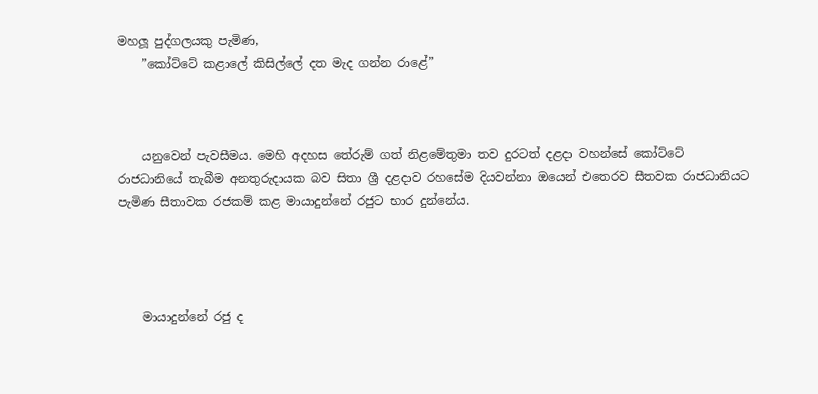මහලූ පුද්ගලයකු පැමිණ,
    ”කෝට්ටේ කළාලේ කිසිල්ලේ දත මැද ගන්න රාළේ”



    යනුවෙන් පැවසීමය. මෙහි අදහස තේරුම් ගත් නිළමේතුමා තව දුරටත් දළදා වහන්සේ කෝට්ටේ රාජධානියේ තැබීම අනතුරුදායක බව සිතා ශ්‍රී දළදාව රහසේම දියවන්නා ඔයෙන් එතෙරව සීතවක රාජධානියට පැමිණ සීතාවක රජකම් කළ මායාදුන්නේ රජුට භාර දුන්නේය.




    මායාදුන්නේ රජු ද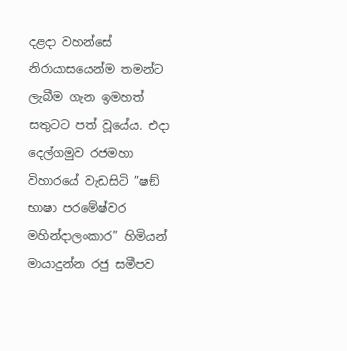දළදා වහන්සේ නිරායාසයෙන්ම තමන්ට ලැබීම ගැන ඉමහත් සතුටට පත් වූයේය. එදා දෙල්ගමුව රජමහා විහාරයේ වැඩසිටි ”ෂඞ් භාෂා පරමේෂ්වර මහින්දාලංකාර” හිමියන් මායාදුන්න රජු සමීපව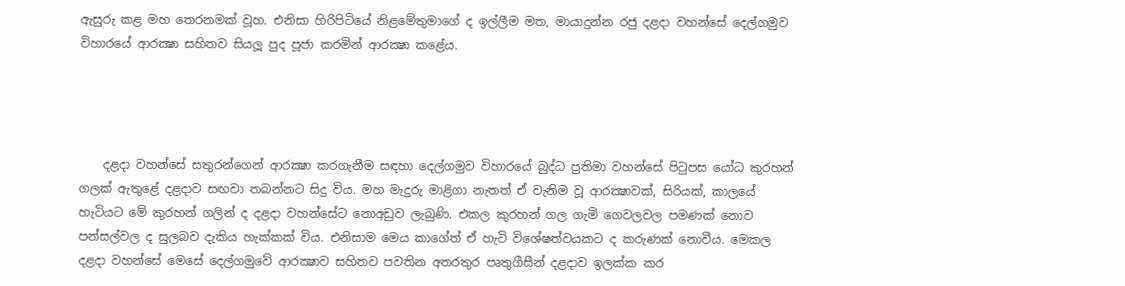ඇසුරු කළ මහ තෙරනමක් වූහ. එනිසා හිරිපිටියේ නිළමේතුමාගේ ද ඉල්ලීම මත, මායාදුන්න රජු දළදා වහන්සේ දෙල්ගමුව විහාරයේ ආරක්‍ෂා සහිතව සියලූ පුද පූජා කරමින් ආරක්‍ෂා කළේය.




    දළදා වහන්සේ සතුරන්ගෙන් ආරක්‍ෂා කරගැනීම සඳහා දෙල්ගමුව විහාරයේ බුද්ධ ප්‍රතිමා වහන්සේ පිටුපස යෝධ කුරහන් ගලක් ඇතුළේ දළදාව සඟවා තබන්නට සිදු විය. මහ මැදුරු මාළිගා නැතත් ඒ වැනිම වූ ආරක්‍ෂාවක්, සිරියක්, කාලයේ හැටියට මේ කුරහන් ගලින් ද දළදා වහන්සේට නොඅඩුව ලැබුණි. එකල කුරහන් ගල ගැමි ගෙවලවල පමණක් නොව පන්සල්වල ද සුලබව දැකිය හැක්කක් විය. එනිසාම මෙය කාගේත් ඒ හැටි විශේෂත්වයකට ද කරුණක් නොවීය. මෙකල දළදා වහන්සේ මෙසේ දෙල්ගමුවේ ආරක්‍ෂාව සහිතව පවතින අතරතුර පෘතුගීසීන් දළදාව ඉලක්ක කර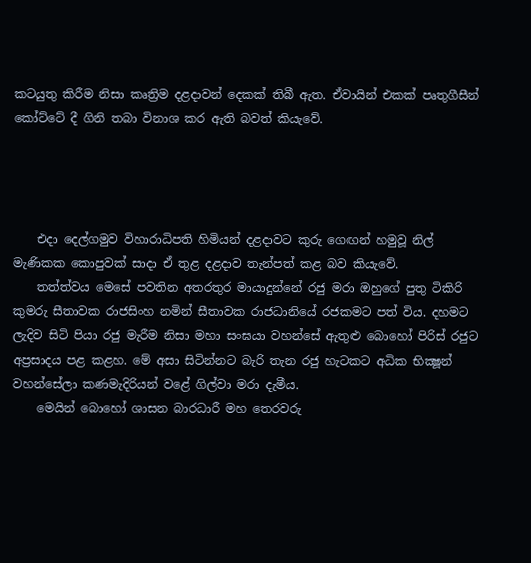කටයුතු කිරීම නිසා කෘත්‍රිම දළදාවන් දෙකක් තිබී ඇත. ඒවායින් එකක් පෘතුගීසීන් කෝට්ටේ දී ගිනි තබා විනාශ කර ඇති බවත් කියැවේ.




    එදා දෙල්ගමුව විහාරාධිපති හිමියන් දළදාවට කුරු ගෙඟන් හමුවූ නිල් මැණිකක කොපුවක් සාදා ඒ තුළ දළදාව තැන්පත් කළ බව කියැවේ.
    තත්ත්වය මෙසේ පවතින අතරතුර මායාදුන්නේ රජු මරා ඔහුගේ පුතු ටිකිරි කුමරු සීතාවක රාජසිංහ නමින් සීතාවක රාජධානියේ රජකමට පත් විය. දහමට ලැදිව සිටි පියා රජු මැරීම නිසා මහා සංඝයා වහන්සේ ඇතුළු බොහෝ පිරිස් රජුට අප්‍රසාදය පළ කළහ. මේ අසා සිටින්නට බැරි තැන රජු හැටකට අධික භික්‍ෂූන් වහන්සේලා කණමැදිරියන් වළේ ගිල්වා මරා දැමීය.
    මෙයින් බොහෝ ශාසන බාරධාරී මහ තෙරවරු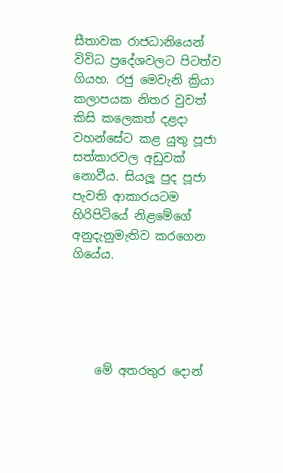සීතාවක රාජධානියෙන් විවිධ ප්‍රදේශවලට පිටත්ව ගියහ. රජු මෙවැනි ක්‍රියා කලාපයක නිතර වුවත් කිසි කලෙකත් දළදා වහන්සේට කළ යුතු පූජා සත්කාරවල අඩුවක් නොවීය. සියලූ පුද පූජා පැවති ආකාරයටම හිරිපිටියේ නිළමේගේ අනුදැනුමැතිව කරගෙන ගියේය.





    මේ අතරතුර දොන්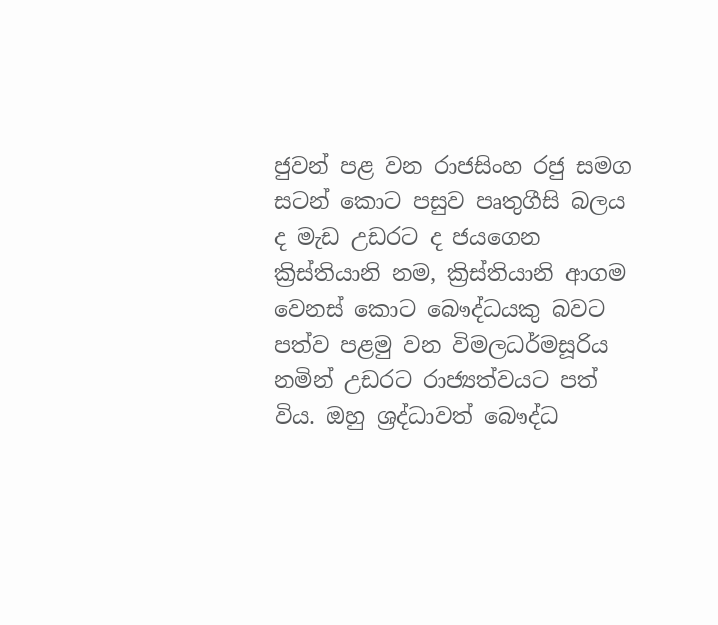ජුවන් පළ වන රාජසිංහ රජු සමග සටන් කොට පසුව පෘතුගීසි බලය ද මැඩ උඩරට ද ජයගෙන ක්‍රිස්තියානි නම, ක්‍රිස්තියානි ආගම වෙනස් කොට බෞද්ධයකු බවට පත්ව පළමු වන විමලධර්මසූරිය නමින් උඩරට රාජ්‍යත්වයට පත් විය. ඔහු ශ්‍රද්ධාවත් බෞද්ධ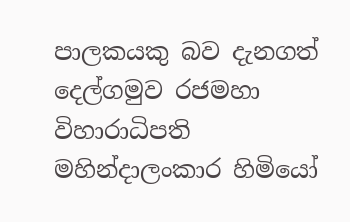පාලකයකු බව දැනගත් දෙල්ගමුව රජමහා විහාරාධිපති මහින්දාලංකාර හිමියෝ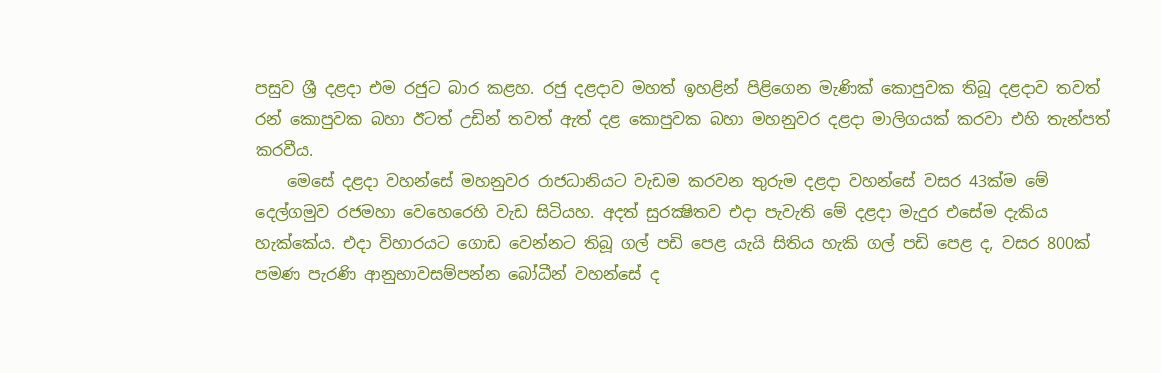පසුව ශ්‍රී දළදා එම රජුට බාර කළහ. රජු දළදාව මහත් ඉහළින් පිළිගෙන මැණික් කොපුවක තිබූ දළදාව තවත් රන් කොපුවක බහා ඊටත් උඩින් තවත් ඇත් දළ කොපුවක බහා මහනුවර දළදා මාලිගයක් කරවා එහි තැන්පත් කරවීය.
    මෙසේ දළදා වහන්සේ මහනුවර රාජධානියට වැඩම කරවන තුරුම දළදා වහන්සේ වසර 43ක්ම මේ දෙල්ගමුව රජමහා වෙහෙරෙහි වැඩ සිටියහ. අදත් සුරක්‍ෂිතව එදා පැවැති මේ දළදා මැදුර එසේම දැකිය හැක්කේය. එදා විහාරයට ගොඩ වෙන්නට තිබූ ගල් පඩි පෙළ යැයි සිතිය හැකි ගල් පඩි පෙළ ද, වසර 800ක් පමණ පැරණි ආනුභාවසම්පන්න බෝධීන් වහන්සේ ද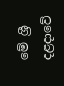මේ ශ්‍රී දළදාවේ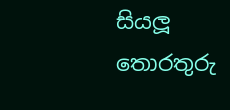සියලූ තොරතුරු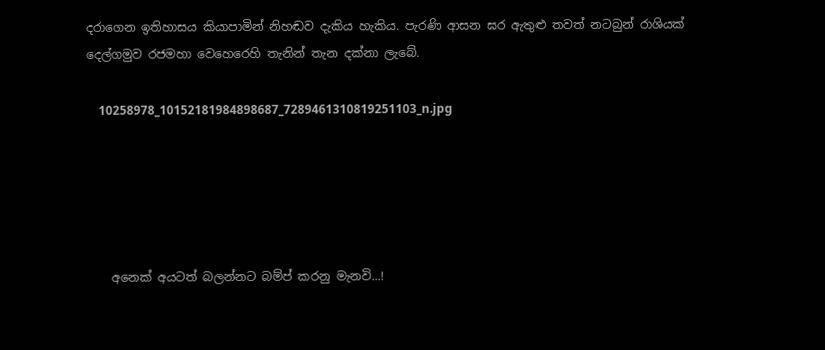දරාගෙන ඉතිහාසය කියාපාමින් නිහඬව දැකිය හැකිය. පැරණි ආසන ඝර ඇතුළු තවත් නටබුන් රාශියක් දෙල්ගමුව රජමහා වෙහෙරෙහි තැනින් තැන දක්නා ලැබේ.

    10258978_10152181984898687_7289461310819251103_n.jpg





    අනෙක් අයටත් බලන්නට බම්ප් කරනු මැනවි...!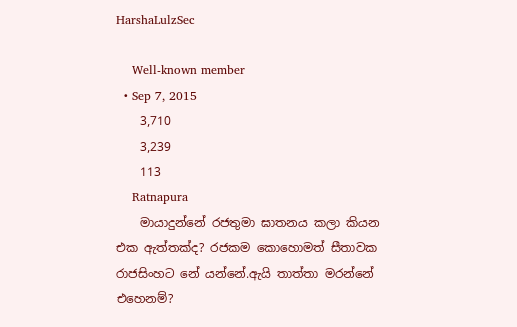HarshaLulzSec

    Well-known member
  • Sep 7, 2015
    3,710
    3,239
    113
    Ratnapura
    මායාදුන්නේ රජතුමා ඝාතනය කලා කියන එක ඇත්තක්ද? රජකම කොහොමත් සීතාවක රාජසිංහට නේ යන්නේ.ඇයි තාත්තා මරන්නේ එහෙනම්?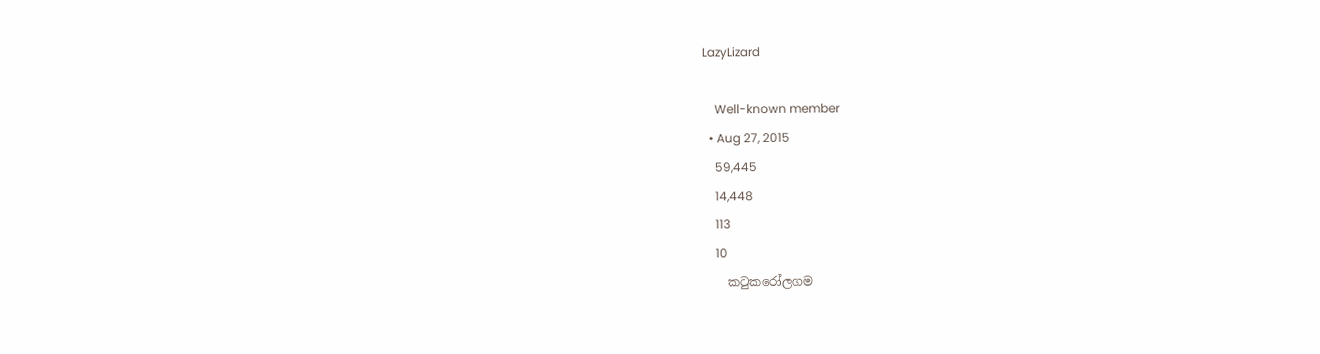LazyLizard

    Well-known member
  • Aug 27, 2015
    59,445
    14,448
    113
    10
    කටුකරෝලගම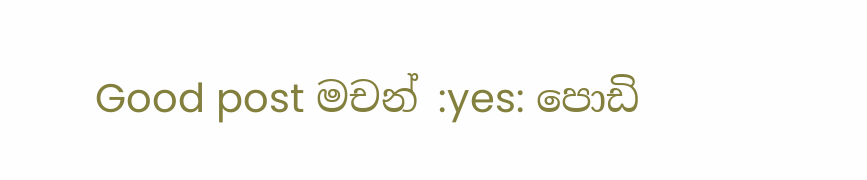Good post මචන් :yes: පොඩි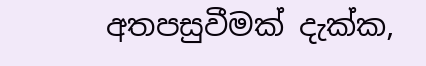අතපසුවීමක් දැක්ක,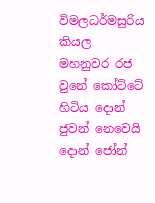විමලධර්මසුරිය කියල මහනුවර රජ වුනේ කෝට්ටේ හිටිය දොන් ජුවන් නෙවෙයි දොන් ජෝන්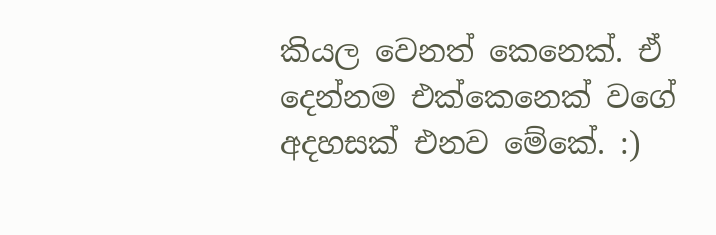කියල වෙනත් කෙනෙක්. ඒ දෙන්නම එක්කෙනෙක් වගේ අදහසක් එනව මේකේ. :)